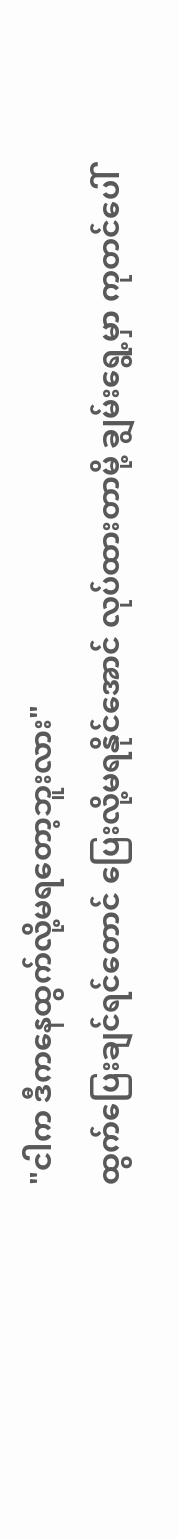"ငါက ဒီကနေထွက်လို့မရတော့ဘူးလား"
ထွက်ပြေးချင်ရင်တောင် ပြေးလို့မရနိုင်အောင် လုပ်ထားတာမို့ ချွမ်းရွေ့မှာ ကုတင်ပေါ်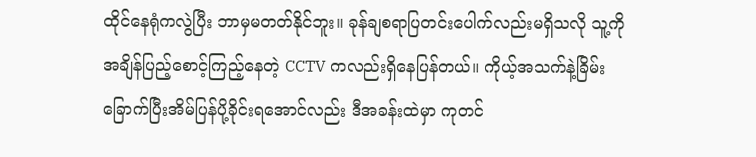ထိုင်နေရုံကလွဲပြီး ဘာမှမတတ်နိုင်ဘူး။ ခုန်ချစရာပြတင်းပေါက်လည်းမရှိသလို သူ့ကိုအချိန်ပြည့်စောင့်ကြည့်နေတဲ့ CCTV ကလည်းရှိနေပြန်တယ်။ ကိုယ့်အသက်နဲ့ခြိမ်းခြောက်ပြီးအိမ်ပြန်ပို့ခိုင်းရအောင်လည်း ဒီအခန်းထဲမှာ ကုတင်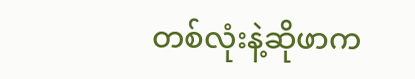တစ်လုံးနဲ့ဆိုဖာက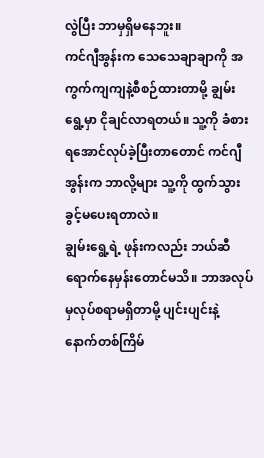လွဲပြီး ဘာမှရှိမနေဘူး။
ကင်ဂျီအွန်းက သေသေချာချာကို အကွက်ကျကျနဲ့စီစဉ်ထားတာမို့ ချွမ်းရွေ့မှာ ငိုချင်လာရတယ်။ သူ့ကို ခံစားရအောင်လုပ်ခဲ့ပြီးတာတောင် ကင်ဂျီအွန်းက ဘာလို့များ သူ့ကို ထွက်သွားခွင့်မပေးရတာလဲ။
ချွမ်းရွေ့ရဲ့ ဖုန်းကလည်း ဘယ်ဆီရောက်နေမှန်းတောင်မသိ။ ဘာအလုပ်မှလုပ်စရာမရှိတာမို့ ပျင်းပျင်းနဲ့ နောက်တစ်ကြိမ်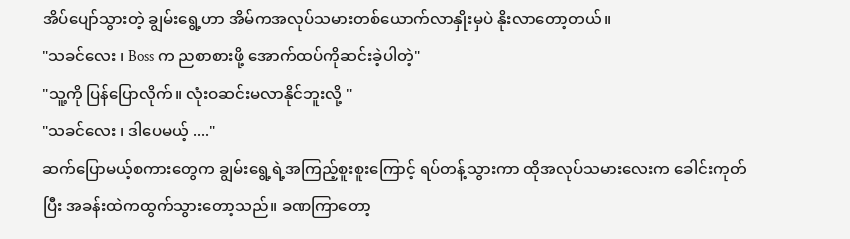အိပ်ပျော်သွားတဲ့ ချွမ်းရွေ့ဟာ အိမ်ကအလုပ်သမားတစ်ယောက်လာနှိုးမှပဲ နိုးလာတော့တယ်။
"သခင်လေး ၊ Boss က ညစာစားဖို့ အောက်ထပ်ကိုဆင်းခဲ့ပါတဲ့"
"သူ့ကို ပြန်ပြောလိုက်။ လုံးဝဆင်းမလာနိုင်ဘူးလို့ "
"သခင်လေး ၊ ဒါပေမယ့် ...."
ဆက်ပြောမယ့်စကားတွေက ချွမ်းရွေ့ရဲ့အကြည့်စူးစူးကြောင့် ရပ်တန့်သွားကာ ထိုအလုပ်သမားလေးက ခေါင်းကုတ်ပြီး အခန်းထဲကထွက်သွားတော့သည်။ ခဏကြာတော့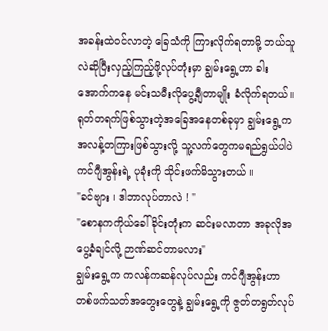အခန်းထဲဝင်လာတဲ့ ခြေသံကို ကြားလိုက်ရတာမို့ ဘယ်သူလဲဆိုပြီးလှည့်ကြည့်ဖို့လုပ်တုံးမှာ ချွမ်းရွေ့ဟာ ခါးအောက်ကနေ မင်းသမီးလိုပွေ့ချီတာမျိုး ခံလိုက်ရတယ်။
ရုတ်တရက်ဖြစ်သွားတဲ့အခြေအနေတစ်ခုမှာ ချွမ်းရွေ့ကအလန့်တကြားဖြစ်သွားလို့ သူ့လက်တွေကမရည်ရွယ်ပါပဲ ကင်ဂျီအွန်းရဲ့ ပုခုံးကို သိုင်းဖက်မိသွားတယ် ။
"ခင်ဗျား ၊ ဒါဘာလုပ်တာလဲ ! "
"စောနကကိုယ်ခေါ်ခိုင်းတုံးက ဆင်းမလာတာ အခုလိုအပွေ့ခံချင်လို့ ဉာဏ်ဆင်တာမလား"
ချွမ်းရွေ့က ကလန်ကဆန်လုပ်လည်း ကင်ဂျီအွန်းဟာ တစ်ဖက်သတ်အတွေးတွေနဲ့ ချွမ်းရွေ့ကို ဇွတ်တရွတ်လုပ်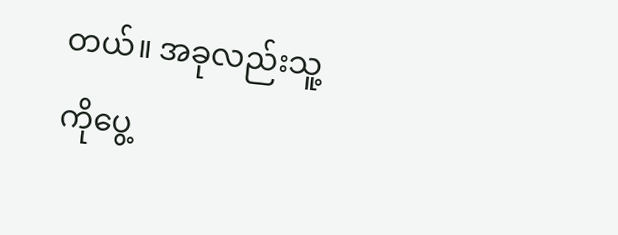တယ်။ အခုလည်းသူ့ကိုပွေ့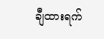ချီထားရက်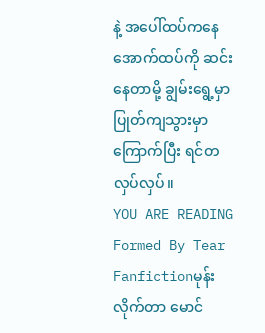နဲ့ အပေါ်ထပ်ကနေ အောက်ထပ်ကို ဆင်းနေတာမို့ ချွမ်းရွေ့မှာ ပြုတ်ကျသွားမှာကြောက်ပြီး ရင်တလှပ်လှပ်။
YOU ARE READING
Formed By Tear
Fanfictionမုန်းလိုက်တာ မောင်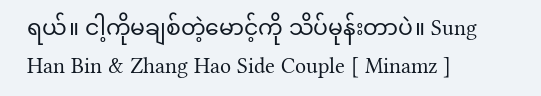ရယ်။ ငါ့ကိုမချစ်တဲ့မောင့်ကို သိပ်မုန်းတာပဲ။ Sung Han Bin & Zhang Hao Side Couple [ Minamz ]